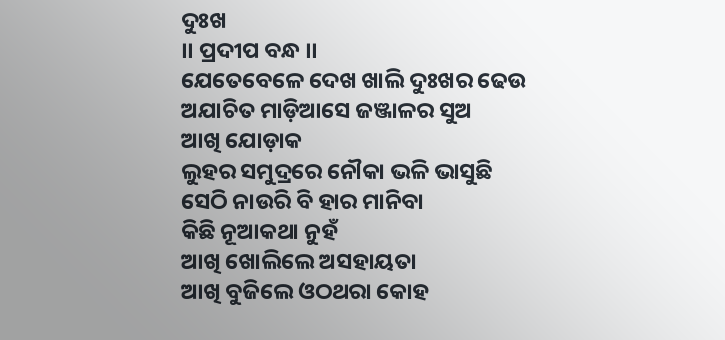ଦୁଃଖ
।। ପ୍ରଦୀପ ବନ୍ଧ ।।
ଯେତେବେଳେ ଦେଖ ଖାଲି ଦୁଃଖର ଢେଉ
ଅଯାଚିତ ମାଡ଼ିଆସେ ଜଞ୍ଜାଳର ସୁଅ
ଆଖି ଯୋଡ଼ାକ
ଲୁହର ସମୁଦ୍ରରେ ନୌକା ଭଳି ଭାସୁଛି
ସେଠି ନାଉରି ବି ହାର ମାନିବା
କିଛି ନୂଆକଥା ନୁହଁ
ଆଖି ଖୋଲିଲେ ଅସହାୟତା
ଆଖି ବୁଜିଲେ ଓଠଥରା କୋହ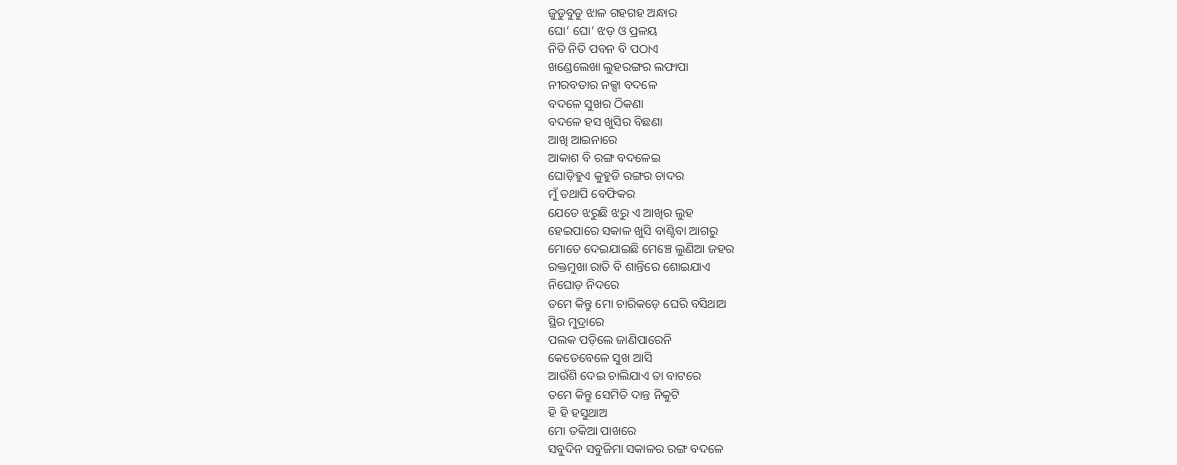ଜୁଡୁବୁଡୁ ଝାଳ ଗହଗହ ଅନ୍ଧାର
ଘୋ’ ଘୋ’ ଝଡ଼ ଓ ପ୍ରଳୟ
ନିତି ନିତି ପବନ ବି ପଠାଏ
ଖଣ୍ଡେଲେଖା ଲୁହରଙ୍ଗର ଲଫାପା
ନୀରବତାର ନକ୍ସା ବଦଳେ
ବଦଳେ ସୁଖର ଠିକଣା
ବଦଳେ ହସ ଖୁସିର ବିଛଣା
ଆଖି ଆଇନାରେ
ଆକାଶ ବି ରଙ୍ଗ ବଦଳେଇ
ଘୋଡ଼ିହୁଏ କୁହୁଡି ରଙ୍ଗର ଚାଦର
ମୁଁ ତଥାପି ବେଫିକର
ଯେତେ ଝରୁଛି ଝରୁ ଏ ଆଖିର ଲୁହ
ହେଇପାରେ ସକାଳ ଖୁସି ବାଣ୍ଟିବା ଆଗରୁ
ମୋତେ ଦେଇଯାଇଛି ମେଞ୍ଚେ ଲୁଣିଆ ଜହର
ରକ୍ତମୁଖା ରାତି ବି ଶାନ୍ତିରେ ଶୋଇଯାଏ
ନିଘୋଡ଼ ନିଦରେ
ତମେ କିନ୍ତୁ ମୋ ଚାରିକଡ଼େ ଘେରି ବସିଥାଅ
ସ୍ଥିର ମୁଦ୍ରାରେ
ପଲକ ପଡ଼ିଲେ ଜାଣିପାରେନି
କେତେବେଳେ ସୁଖ ଆସି
ଆଉଁଶି ଦେଇ ଚାଲିଯାଏ ତା ବାଟରେ
ତମେ କିନ୍ତୁ ସେମିତି ଦାନ୍ତ ନିକୁଟି
ହି ହି ହସୁଥାଅ
ମୋ ତକିଆ ପାଖରେ
ସବୁଦିନ ସବୁଜିମା ସକାଳର ରଙ୍ଗ ବଦଳେ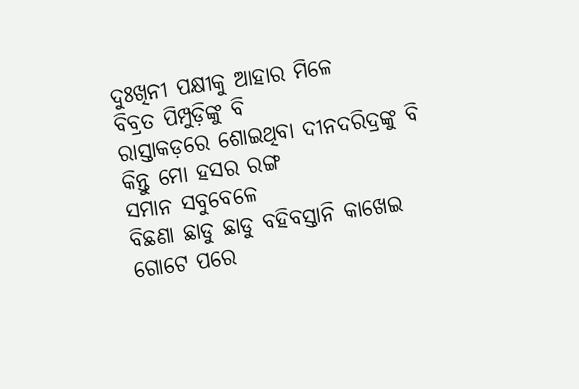ଦୁଃଖିନୀ ପକ୍ଷୀକୁ ଆହାର ମିଳେ
ବିବ୍ରତ ପିମ୍ପୁଡ଼ିଙ୍କୁ ବି
ରାସ୍ତାକଡ଼ରେ ଶୋଇଥିବା ଦୀନଦରିଦ୍ରଙ୍କୁ ବି
କିନ୍ତୁ ମୋ ହସର ରଙ୍ଗ
ସମାନ ସବୁବେଳେ
ବିଛଣା ଛାଡୁ ଛାଡୁ ବହିବସ୍ତାନି କାଖେଇ
ଗୋଟେ ପରେ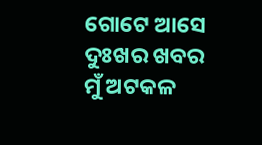ଗୋଟେ ଆସେ ଦୁଃଖର ଖବର
ମୁଁ ଅଟକଳ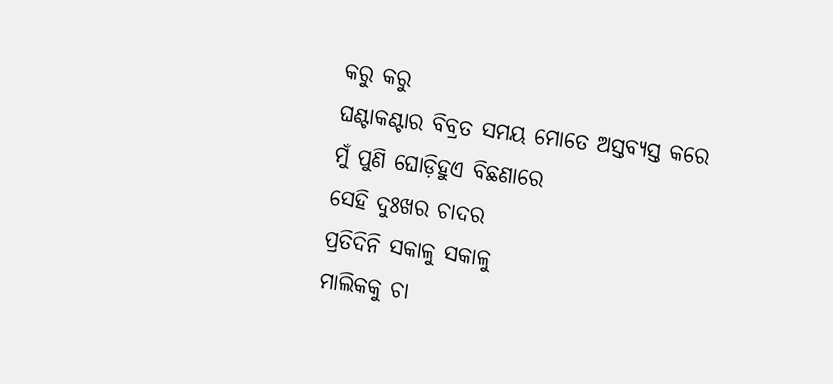କରୁ କରୁ
ଘଣ୍ଟାକଣ୍ଟାର ବିବ୍ରତ ସମୟ ମୋତେ ଅସ୍ତବ୍ୟସ୍ତ କରେ
ମୁଁ ପୁଣି ଘୋଡ଼ିହୁଏ ବିଛଣାରେ
ସେହି ଦୁଃଖର ଚାଦର
ପ୍ରତିଦିନି ସକାଳୁ ସକାଳୁ
ମାଲିକକୁ ଚା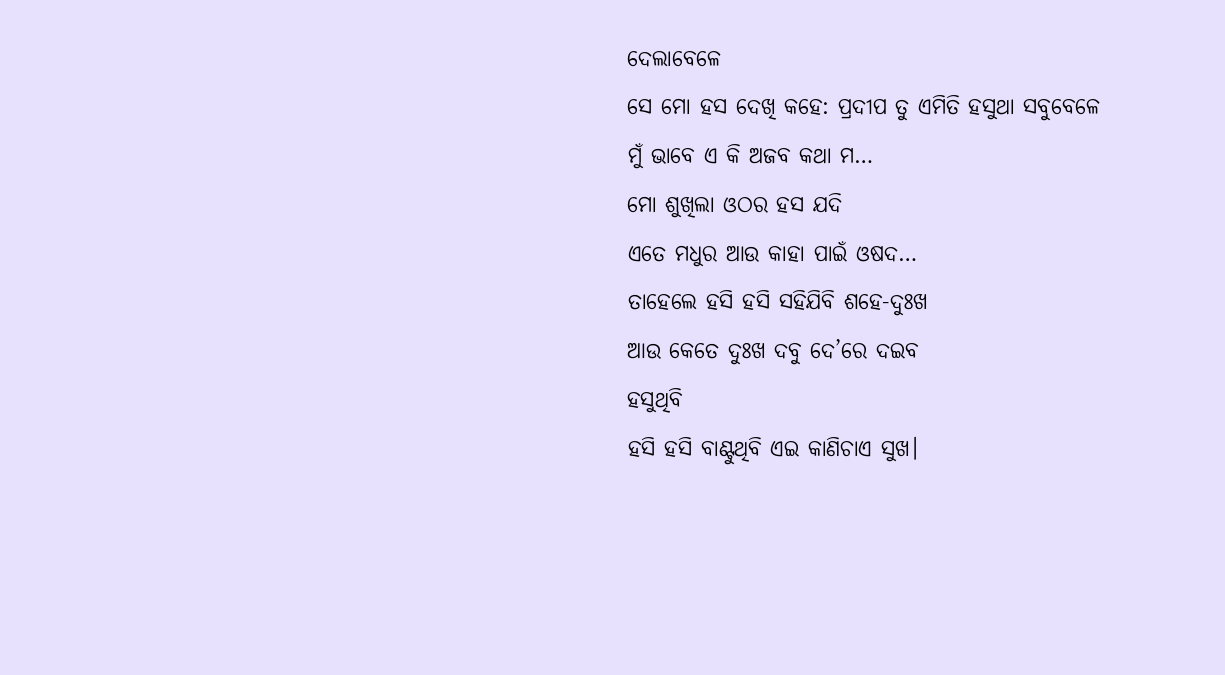ଦେଲାବେଳେ
ସେ ମୋ ହସ ଦେଖି କହେ: ପ୍ରଦୀପ ତୁ ଏମିତି ହସୁଥା ସବୁବେଳେ
ମୁଁ ଭାବେ ଏ କି ଅଜବ କଥା ମ…
ମୋ ଶୁଖିଲା ଓଠର ହସ ଯଦି
ଏତେ ମଧୁର ଆଉ କାହା ପାଇଁ ଓଷଦ…
ତାହେଲେ ହସି ହସି ସହିଯିବି ଶହେ-ଦୁଃଖ
ଆଉ କେତେ ଦୁଃଖ ଦବୁ ଦେ’ରେ ଦଇବ
ହସୁଥିବି
ହସି ହସି ବାଣ୍ଟୁଥିବି ଏଇ କାଣିଚାଏ ସୁଖ।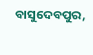ବାସୁଦେବପୁର,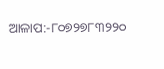ଆଳାପ:-୮୦୭୨୭୮୩୨୨୦